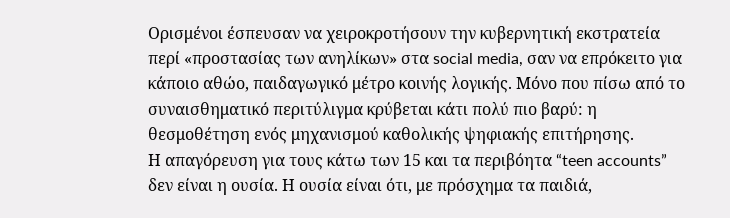Ορισμένοι έσπευσαν να χειροκροτήσουν την κυβερνητική εκστρατεία περί «προστασίας των ανηλίκων» στα social media, σαν να επρόκειτο για κάποιο αθώο, παιδαγωγικό μέτρο κοινής λογικής. Μόνο που πίσω από το συναισθηματικό περιτύλιγμα κρύβεται κάτι πολύ πιο βαρύ: η θεσμοθέτηση ενός μηχανισμού καθολικής ψηφιακής επιτήρησης.
Η απαγόρευση για τους κάτω των 15 και τα περιβόητα “teen accounts” δεν είναι η ουσία. Η ουσία είναι ότι, με πρόσχημα τα παιδιά,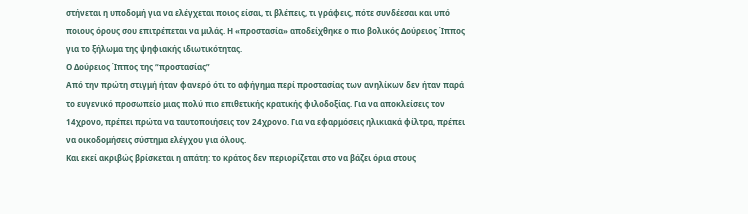στήνεται η υποδομή για να ελέγχεται ποιος είσαι, τι βλέπεις, τι γράφεις, πότε συνδέεσαι και υπό ποιους όρους σου επιτρέπεται να μιλάς. Η «προστασία» αποδείχθηκε ο πιο βολικός Δούρειος Ίππος για το ξήλωμα της ψηφιακής ιδιωτικότητας.
Ο Δούρειος Ίππος της “προστασίας”
Από την πρώτη στιγμή ήταν φανερό ότι το αφήγημα περί προστασίας των ανηλίκων δεν ήταν παρά το ευγενικό προσωπείο μιας πολύ πιο επιθετικής κρατικής φιλοδοξίας. Για να αποκλείσεις τον 14χρονο, πρέπει πρώτα να ταυτοποιήσεις τον 24χρονο. Για να εφαρμόσεις ηλικιακά φίλτρα, πρέπει να οικοδομήσεις σύστημα ελέγχου για όλους.
Και εκεί ακριβώς βρίσκεται η απάτη: το κράτος δεν περιορίζεται στο να βάζει όρια στους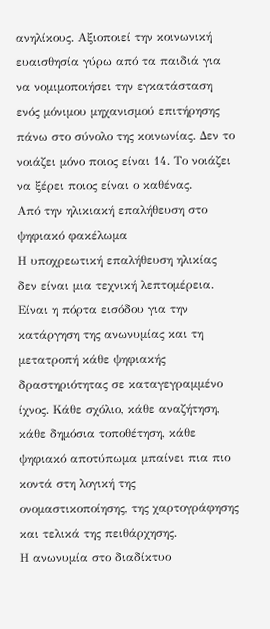ανηλίκους. Αξιοποιεί την κοινωνική ευαισθησία γύρω από τα παιδιά για να νομιμοποιήσει την εγκατάσταση ενός μόνιμου μηχανισμού επιτήρησης πάνω στο σύνολο της κοινωνίας. Δεν το νοιάζει μόνο ποιος είναι 14. Το νοιάζει να ξέρει ποιος είναι ο καθένας.
Από την ηλικιακή επαλήθευση στο ψηφιακό φακέλωμα
Η υποχρεωτική επαλήθευση ηλικίας δεν είναι μια τεχνική λεπτομέρεια. Είναι η πόρτα εισόδου για την κατάργηση της ανωνυμίας και τη μετατροπή κάθε ψηφιακής δραστηριότητας σε καταγεγραμμένο ίχνος. Κάθε σχόλιο, κάθε αναζήτηση, κάθε δημόσια τοποθέτηση, κάθε ψηφιακό αποτύπωμα μπαίνει πια πιο κοντά στη λογική της ονομαστικοποίησης, της χαρτογράφησης και τελικά της πειθάρχησης.
Η ανωνυμία στο διαδίκτυο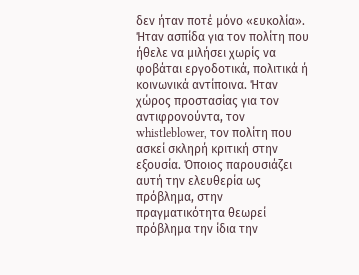δεν ήταν ποτέ μόνο «ευκολία». Ήταν ασπίδα για τον πολίτη που ήθελε να μιλήσει χωρίς να φοβάται εργοδοτικά, πολιτικά ή κοινωνικά αντίποινα. Ήταν χώρος προστασίας για τον αντιφρονούντα, τον whistleblower, τον πολίτη που ασκεί σκληρή κριτική στην εξουσία. Όποιος παρουσιάζει αυτή την ελευθερία ως πρόβλημα, στην πραγματικότητα θεωρεί πρόβλημα την ίδια την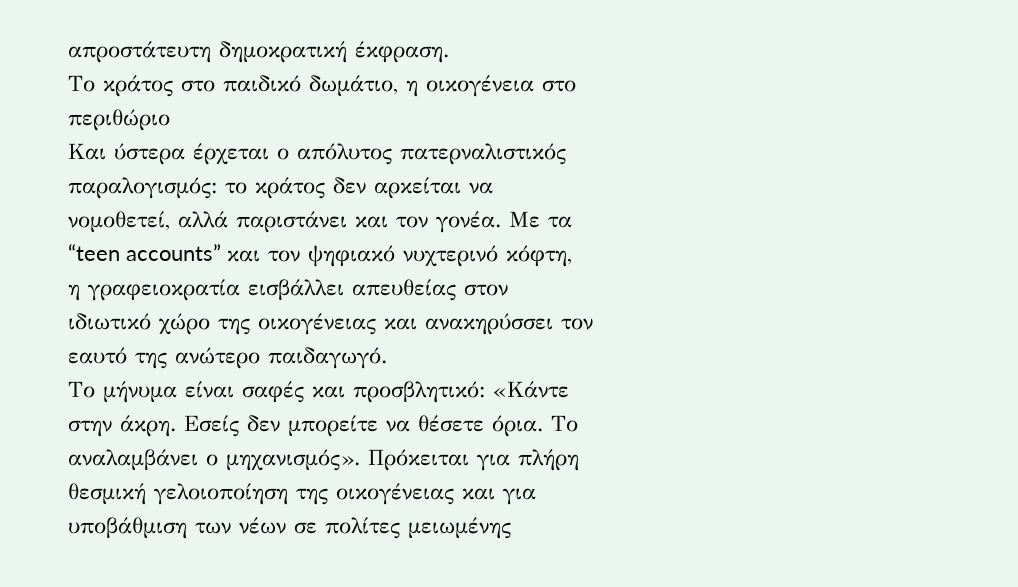απροστάτευτη δημοκρατική έκφραση.
Το κράτος στο παιδικό δωμάτιο, η οικογένεια στο περιθώριο
Και ύστερα έρχεται ο απόλυτος πατερναλιστικός παραλογισμός: το κράτος δεν αρκείται να νομοθετεί, αλλά παριστάνει και τον γονέα. Με τα “teen accounts” και τον ψηφιακό νυχτερινό κόφτη, η γραφειοκρατία εισβάλλει απευθείας στον ιδιωτικό χώρο της οικογένειας και ανακηρύσσει τον εαυτό της ανώτερο παιδαγωγό.
Το μήνυμα είναι σαφές και προσβλητικό: «Κάντε στην άκρη. Εσείς δεν μπορείτε να θέσετε όρια. Το αναλαμβάνει ο μηχανισμός». Πρόκειται για πλήρη θεσμική γελοιοποίηση της οικογένειας και για υποβάθμιση των νέων σε πολίτες μειωμένης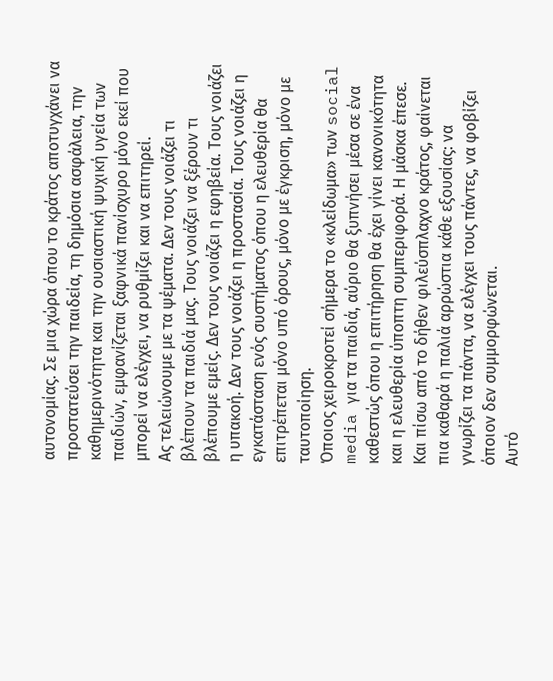αυτονομίας. Σε μια χώρα όπου το κράτος αποτυγχάνει να προστατεύσει την παιδεία, τη δημόσια ασφάλεια, την καθημερινότητα και την ουσιαστική ψυχική υγεία των παιδιών, εμφανίζεται ξαφνικά πανίσχυρο μόνο εκεί που μπορεί να ελέγχει, να ρυθμίζει και να επιτηρεί.
Ας τελειώνουμε με τα ψέματα. Δεν τους νοιάζει τι βλέπουν τα παιδιά μας. Τους νοιάζει να ξέρουν τι βλέπουμε εμείς. Δεν τους νοιάζει η εφηβεία. Τους νοιάζει η υπακοή. Δεν τους νοιάζει η προστασία. Τους νοιάζει η εγκατάσταση ενός συστήματος όπου η ελευθερία θα επιτρέπεται μόνο υπό όρους, μόνο με έγκριση, μόνο με ταυτοποίηση.
Όποιος χειροκροτεί σήμερα το «κλείδωμα» των social media για τα παιδιά, αύριο θα ξυπνήσει μέσα σε ένα καθεστώς όπου η επιτήρηση θα έχει γίνει κανονικότητα και η ελευθερία ύποπτη συμπεριφορά. Η μάσκα έπεσε. Και πίσω από το δήθεν φιλεύσπλαχνο κράτος, φαίνεται πια καθαρά η παλιά αρρώστια κάθε εξουσίας: να γνωρίζει τα πάντα, να ελέγχει τους πάντες, να φοβίζει όποιον δεν συμμορφώνεται.
Αυτό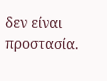δεν είναι προστασία.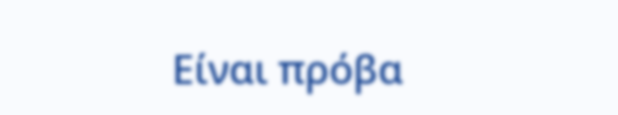Είναι πρόβα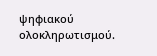ψηφιακού ολοκληρωτισμού.